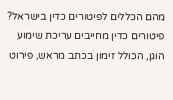מהם הכללים לפיטורים כדין בישראל?
פיטורים כדין מחייבים עריכת שימוע הוגן, הכולל זימון בכתב מראש, פירוט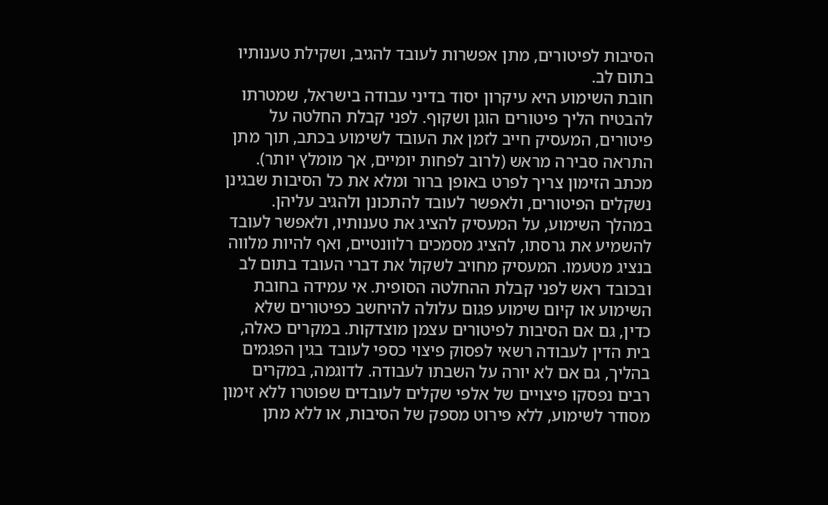הסיבות לפיטורים, מתן אפשרות לעובד להגיב, ושקילת טענותיו בתום לב.
חובת השימוע היא עיקרון יסוד בדיני עבודה בישראל, שמטרתו להבטיח הליך פיטורים הוגן ושקוף. לפני קבלת החלטה על פיטורים, המעסיק חייב לזמן את העובד לשימוע בכתב, תוך מתן התראה סבירה מראש (לרוב לפחות יומיים, אך מומלץ יותר). מכתב הזימון צריך לפרט באופן ברור ומלא את כל הסיבות שבגינן נשקלים הפיטורים, ולאפשר לעובד להתכונן ולהגיב עליהן.
במהלך השימוע, על המעסיק להציג את טענותיו, ולאפשר לעובד להשמיע את גרסתו, להציג מסמכים רלוונטיים, ואף להיות מלווה בנציג מטעמו. המעסיק מחויב לשקול את דברי העובד בתום לב ובכובד ראש לפני קבלת ההחלטה הסופית. אי עמידה בחובת השימוע או קיום שימוע פגום עלולה להיחשב כפיטורים שלא כדין, גם אם הסיבות לפיטורים עצמן מוצדקות. במקרים כאלה, בית הדין לעבודה רשאי לפסוק פיצוי כספי לעובד בגין הפגמים בהליך, גם אם לא יורה על השבתו לעבודה. לדוגמה, במקרים רבים נפסקו פיצויים של אלפי שקלים לעובדים שפוטרו ללא זימון מסודר לשימוע, ללא פירוט מספק של הסיבות, או ללא מתן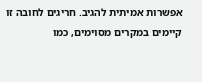אפשרות אמיתית להגיב. חריגים לחובה זו קיימים במקרים מסוימים, כמו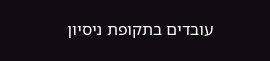עובדים בתקופת ניסיון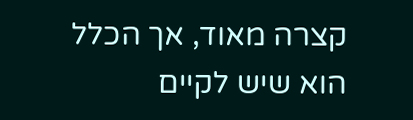קצרה מאוד, אך הכלל הוא שיש לקיים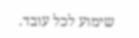שימוע לכל עובד.